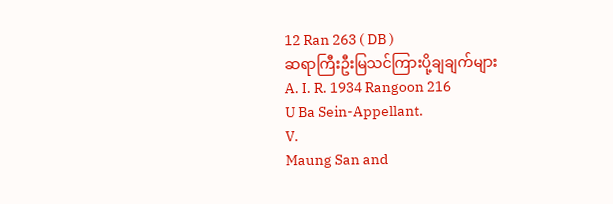12 Ran 263 ( DB )
ဆရာကြီးဦးမြသင်ကြားပို့ချချက်များ
A. I. R. 1934 Rangoon 216
U Ba Sein-Appellant.
V.
Maung San and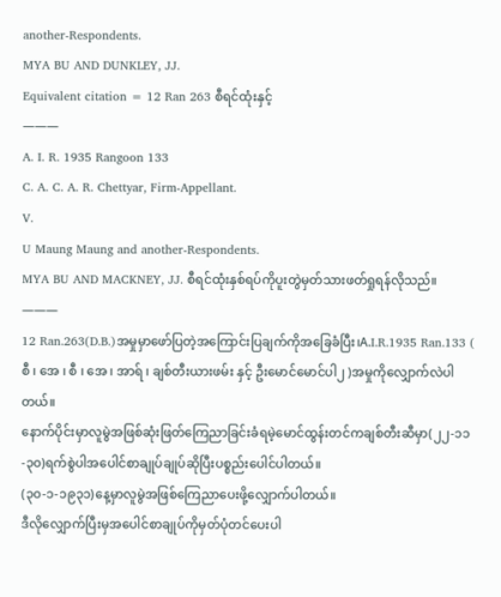another-Respondents.
MYA BU AND DUNKLEY, JJ.
Equivalent citation = 12 Ran 263 စီရင်ထုံးနှင့်
———
A. I. R. 1935 Rangoon 133
C. A. C. A. R. Chettyar, Firm-Appellant.
V.
U Maung Maung and another-Respondents.
MYA BU AND MACKNEY, JJ. စီရင်ထုံးနှစ်ရပ်ကိုပူးတွဲမှတ်သားဖတ်ရှုရန်လိုသည်။
———
12 Ran.263(D.B.)အမှုမှာဖော်ပြတဲ့အကြောင်းပြချက်ကိုအခြေခံပြီး၊A.I.R.1935 Ran.133 ( စီ ၊ အေ ၊ စီ ၊ အေ ၊ အာရ် ၊ ချစ်တီးယားဖမ်း နှင့် ဦးမောင်မောင်ပါ၂ )အမှုကိုလျှောက်လဲပါတယ်။
နောက်ပိုင်းမှာလူမွဲအဖြစ်ဆုံးဖြတ်ကြေညာခြင်းခံရမဲ့မောင်ထွန်းတင်ကချစ်တီးဆီမှာ(၂၂-၁၁-၃၀)ရက်စွဲပါအပေါင်စာချုပ်ချုပ်ဆိုပြီးပစ္စည်းပေါင်ပါတယ်။
(၃၀-၁-၁၉၃၁)နေ့မှာလူမွဲအဖြစ်ကြေညာပေးဖို့လျှောက်ပါတယ်။
ဒီလိုလျှောက်ပြီးမှအပေါင်စာချုပ်ကိုမှတ်ပုံတင်ပေးပါ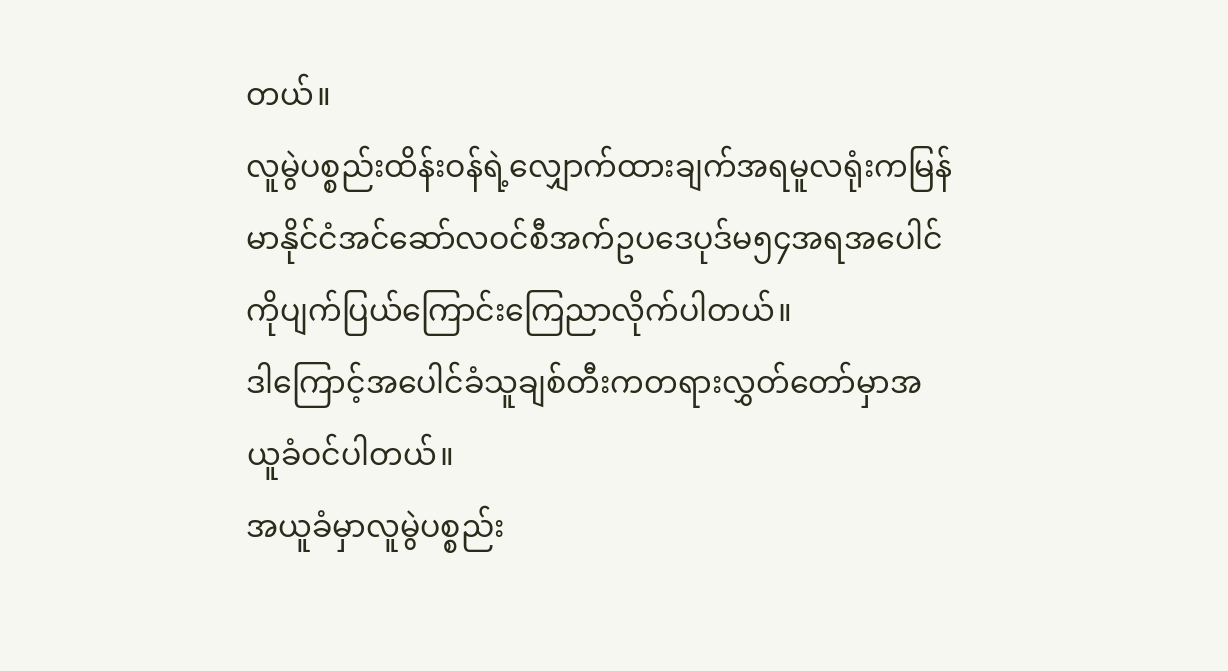တယ်။
လူမွဲပစ္စည်းထိန်းဝန်ရဲ့လျှောက်ထားချက်အရမူလရုံးကမြန်မာနိုင်ငံအင်ဆော်လဝင်စီအက်ဥပဒေပုဒ်မ၅၄အရအပေါင်ကိုပျက်ပြယ်ကြောင်းကြေညာလိုက်ပါတယ်။
ဒါကြောင့်အပေါင်ခံသူချစ်တီးကတရားလွှတ်တော်မှာအယူခံဝင်ပါတယ်။
အယူခံမှာလူမွဲပစ္စည်း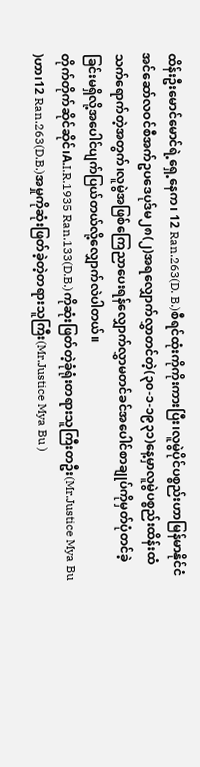ထိန်းဦးမောင်မောင်ရဲ့ရှေ့နေက၊ 12 Ran.263(D. B.)စီရင်ထုံးကိုကိုးကားပြီး၊လူမွဲပိုင်ပစ္စည်းဟာမြန်မာနိုင်ငံအင်ဆော်လဝင်စီအက်ဥပဒေပုဒ်မ၂၈(၂)အရလျှောက်လွှာတင်တဲ့(၃၀-၁-၁၉၃၁)နေ့မှာလူမွဲပစ္စည်းထိန်းထံသက်ရောက်တဲ့အတွက်၊လူမွဲအဖြစ်ကြေညာပေးရန်လျှောက်လွှာမတင်ခင်အပေါင်စာချုပ်ကိုမှတ်ပုံတင်ခဲ့ခြင်းမရှိလို့အပေါင်ပျက်ပြယ်တယ်လို့လျှောက်လဲပါတယ်။
တိုက်တိုက်ဆိုင်ဆိုင်၊A.I.R.1935 Ran.133(D.B.)ကိုဆုံးဖြတ်တဲ့ခုံရုံးတရားသူကြီးတဦး(Mr.Justice Mya Bu )ဟာ၊12 Ran.263(D.B.)အမှုကိုဆုံးဖြတ်ခဲ့တဲ့တရားသူကြီး(Mr.Justice Mya Bu )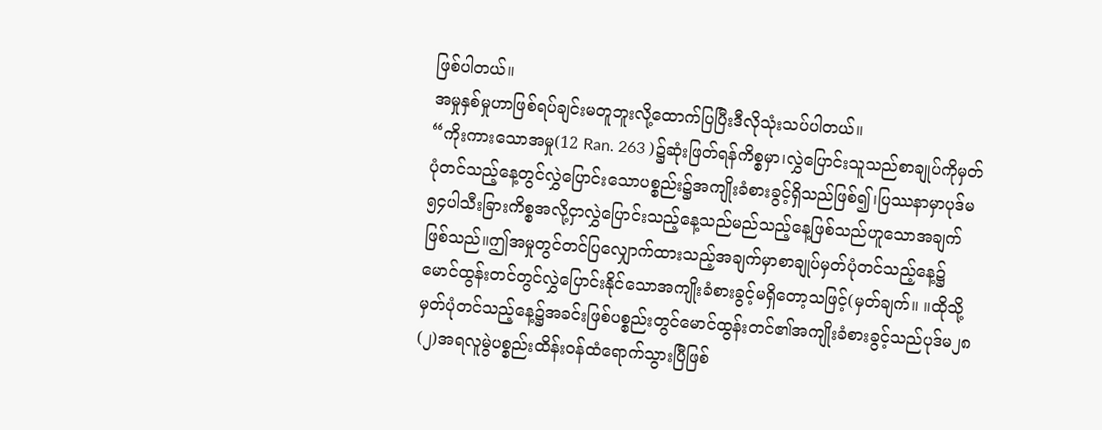ဖြစ်ပါတယ်။
အမှုနှစ်မှုဟာဖြစ်ရပ်ချင်းမတူဘူးလို့ထောက်ပြပြီးဒီလိုသုံးသပ်ပါတယ်။
“ကိုးကားသောအမှု(12 Ran. 263 )၌ဆုံးဖြတ်ရန်ကိစ္စမှာ၊လွှဲပြောင်းသူသည်စာချုပ်ကိုမှတ်ပုံတင်သည့်နေ့တွင်လွှဲပြောင်းသောပစ္စည်း၌အကျိုးခံစားခွင့်ရှိသည်ဖြစ်၍၊ပြဿနာမှာပုဒ်မ၅၄ပါသီးခြားကိစ္စအလို့ငှာလွှဲပြောင်းသည့်နေ့သည်မည်သည့်နေ့ဖြစ်သည်ဟူသောအချက်ဖြစ်သည်။ဤအမှုတွင်တင်ပြလျှောက်ထားသည့်အချက်မှာစာချုပ်မှတ်ပုံတင်သည့်နေ့၌မောင်ထွန်းတင်တွင်လွှဲပြောင်းနိုင်သောအကျိုးခံစားခွင့်မရှိတော့သဖြင့်(မှတ်ချက်။ ။ထိုသို့မှတ်ပုံတင်သည့်နေ့၌အခင်းဖြစ်ပစ္စည်းတွင်မောင်ထွန်းတင်၏အကျိုးခံစားခွင့်သည်ပုဒ်မ၂၈(၂)အရလူမွဲပစ္စည်းထိန်းဝန်ထံရောက်သွားပြီဖြစ်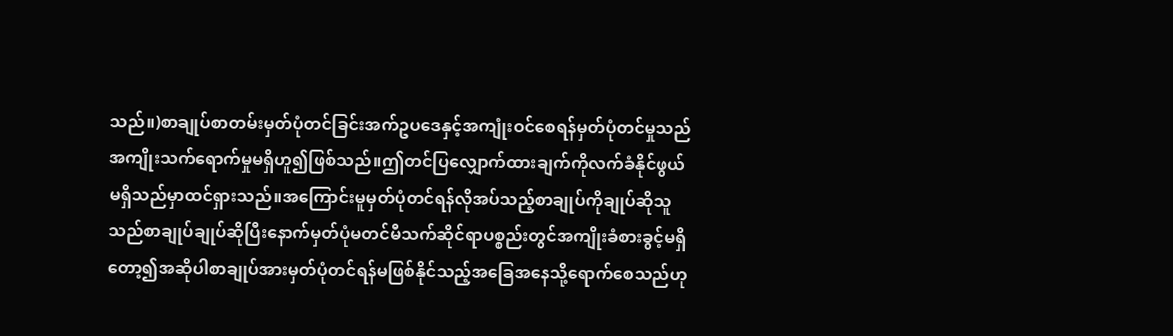သည်။)စာချုပ်စာတမ်းမှတ်ပုံတင်ခြင်းအက်ဥပဒေနှင့်အကျုံးဝင်စေရန်မှတ်ပုံတင်မှုသည်အကျိုးသက်ရောက်မှုမရှိဟူ၍ဖြစ်သည်။ဤတင်ပြလျှောက်ထားချက်ကိုလက်ခံနိုင်ဖွယ်မရှိသည်မှာထင်ရှားသည်။အကြောင်းမူမှတ်ပုံတင်ရန်လိုအပ်သည့်စာချုပ်ကိုချုပ်ဆိုသူသည်စာချုပ်ချုပ်ဆိုပြီးနောက်မှတ်ပုံမတင်မီသက်ဆိုင်ရာပစ္စည်းတွင်အကျိုးခံစားခွင့်မရှိတော့၍အဆိုပါစာချုပ်အားမှတ်ပုံတင်ရန်မဖြစ်နိုင်သည့်အခြေအနေသို့ရောက်စေသည်ဟု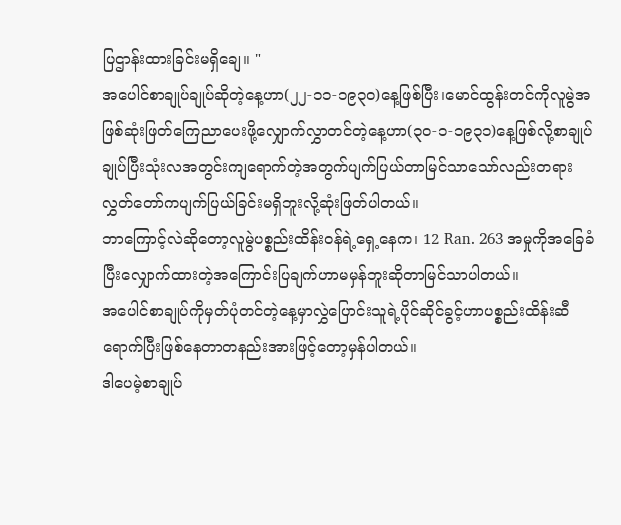ပြဌာန်းထားခြင်းမရှိချေ။ "
အပေါင်စာချုပ်ချုပ်ဆိုတဲ့နေ့ဟာ(၂၂-၁၁-၁၉၃၀)နေ့ဖြစ်ပြီး၊မောင်ထွန်းတင်ကိုလူမွဲအဖြစ်ဆုံးဖြတ်ကြေညာပေးဖို့လျှောက်လွှာတင်တဲ့နေ့ဟာ(၃၀-၁-၁၉၃၁)နေ့ဖြစ်လို့စာချုပ်ချုပ်ပြီးသုံးလအတွင်းကျရောက်တဲ့အတွက်ပျက်ပြယ်တာမြင်သာသော်လည်းတရားလွှတ်တော်ကပျက်ပြယ်ခြင်းမရှိဘူးလို့ဆုံးဖြတ်ပါတယ်။
ဘာကြောင့်လဲဆိုတော့လူမွဲပစ္စည်းထိန်းဝန်ရဲ့ရှေ့နေက၊ 12 Ran. 263 အမှုကိုအခြေခံပြီးလျှောက်ထားတဲ့အကြောင်းပြချက်ဟာမမှန်ဘူးဆိုတာမြင်သာပါတယ်။
အပေါင်စာချုပ်ကိုမှတ်ပုံတင်တဲ့နေ့မှာလွှဲပြောင်းသူရဲ့ပိုင်ဆိုင်ခွင့်ဟာပစ္စည်းထိန်းဆီရောက်ပြီးဖြစ်နေတာတနည်းအားဖြင့်တော့မှန်ပါတယ်။
ဒါပေမဲ့စာချုပ်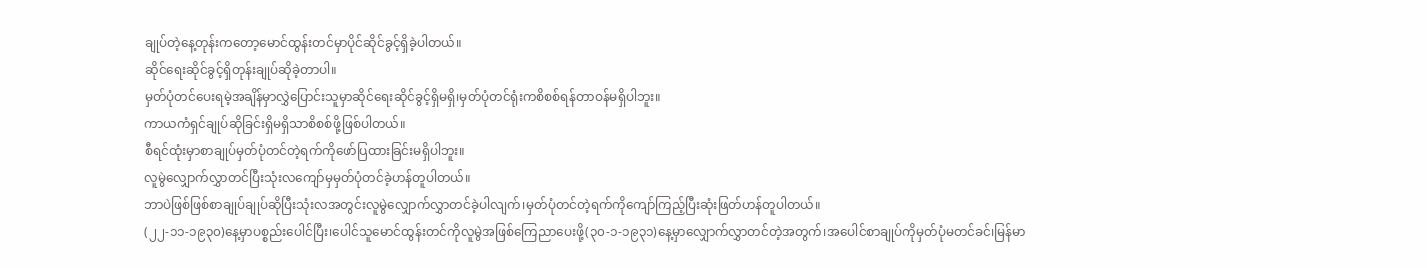ချုပ်တဲ့နေ့တုန်းကတော့မောင်ထွန်းတင်မှာပိုင်ဆိုင်ခွင့်ရှိခဲ့ပါတယ်။
ဆိုင်ရေးဆိုင်ခွင့်ရှိတုန်းချုပ်ဆိုခဲ့တာပါ။
မှတ်ပုံတင်ပေးရမဲ့အချိန်မှာလွှဲပြောင်းသူမှာဆိုင်ရေးဆိုင်ခွင့်ရှိမရှိ၊မှတ်ပုံတင်ရုံးကစိစစ်ရန်တာဝန်မရှိပါဘူး။
ကာယကံရှင်ချုပ်ဆိုခြင်းရှိမရှိသာစိစစ်ဖို့ဖြစ်ပါတယ်။
စီရင်ထုံးမှာစာချုပ်မှတ်ပုံတင်တဲ့ရက်ကိုဖော်ပြထားခြင်းမရှိပါဘူး။
လူမွဲလျှောက်လွှာတင်ပြီးသုံးလကျော်မှမှတ်ပုံတင်ခဲ့ဟန်တူပါတယ်။
ဘာပဲဖြစ်ဖြစ်စာချုပ်ချုပ်ဆိုပြီးသုံးလအတွင်းလူမွဲလျှောက်လွှာတင်ခဲ့ပါလျက်၊မှတ်ပုံတင်တဲ့ရက်ကိုကျော်ကြည့်ပြီးဆုံးဖြတ်ဟန်တူပါတယ်။
(၂၂-၁၁-၁၉၃၀)နေ့မှာပစ္စည်းပေါင်ပြီး၊ပေါင်သူမောင်ထွန်းတင်ကိုလူမွဲအဖြစ်ကြေညာပေးဖို့(၃၀-၁-၁၉၃၁)နေ့မှာလျှောက်လွှာတင်တဲ့အတွက်၊အပေါင်စာချုပ်ကိုမှတ်ပုံမတင်ခင်၊မြန်မာ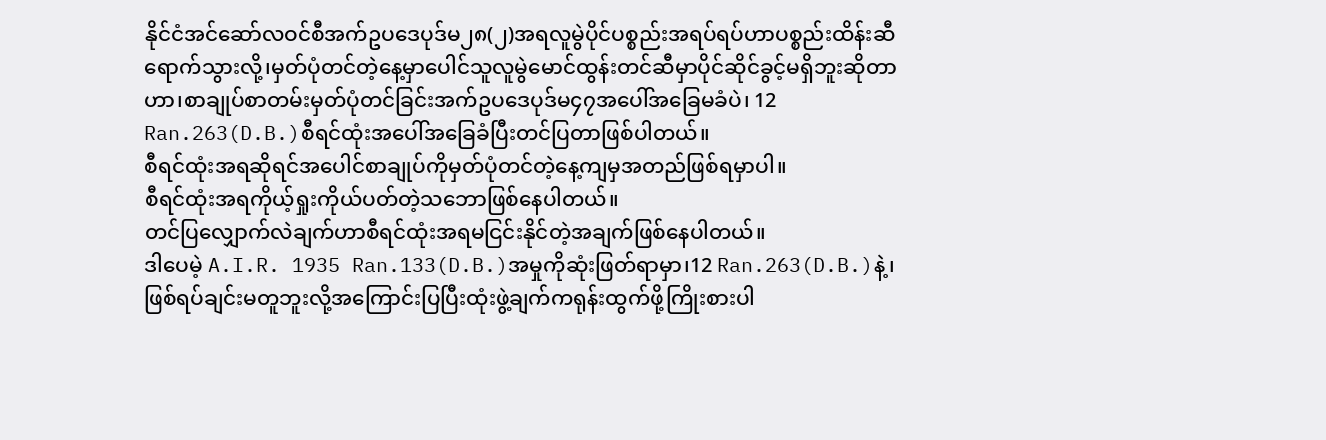နိုင်ငံအင်ဆော်လဝင်စီအက်ဥပဒေပုဒ်မ၂၈(၂)အရလူမွဲပိုင်ပစ္စည်းအရပ်ရပ်ဟာပစ္စည်းထိန်းဆီရောက်သွားလို့၊မှတ်ပုံတင်တဲ့နေ့မှာပေါင်သူလူမွဲမောင်ထွန်းတင်ဆီမှာပိုင်ဆိုင်ခွင့်မရှိဘူးဆိုတာဟာ၊စာချုပ်စာတမ်းမှတ်ပုံတင်ခြင်းအက်ဥပဒေပုဒ်မ၄၇အပေါ်အခြေမခံပဲ၊ 12 Ran.263(D.B.)စီရင်ထုံးအပေါ်အခြေခံပြီးတင်ပြတာဖြစ်ပါတယ်။
စီရင်ထုံးအရဆိုရင်အပေါင်စာချုပ်ကိုမှတ်ပုံတင်တဲ့နေ့ကျမှအတည်ဖြစ်ရမှာပါ။
စီရင်ထုံးအရကိုယ့်ရှုးကိုယ်ပတ်တဲ့သဘောဖြစ်နေပါတယ်။
တင်ပြလျှောက်လဲချက်ဟာစီရင်ထုံးအရမငြင်းနိုင်တဲ့အချက်ဖြစ်နေပါတယ်။
ဒါပေမဲ့ A.I.R. 1935 Ran.133(D.B.)အမှုကိုဆုံးဖြတ်ရာမှာ၊12 Ran.263(D.B.)နဲ့၊ဖြစ်ရပ်ချင်းမတူဘူးလို့အကြောင်းပြပြီးထုံးဖွဲ့ချက်ကရုန်းထွက်ဖို့ကြိုးစားပါ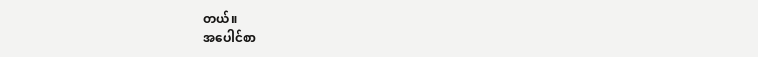တယ်။
အပေါင်စာ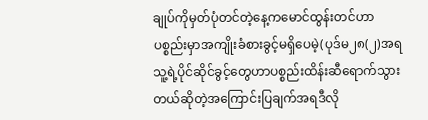ချုပ်ကိုမှတ်ပုံတင်တဲ့နေ့ကမောင်ထွန်းတင်ဟာပစ္စည်းမှာအကျိုးခံစားခွင့်မရှိပေမဲ့(ပုဒ်မ၂၈(၂)အရသူ့ရဲ့ပိုင်ဆိုင်ခွင့်တွေဟာပစ္စည်းထိန်းဆီရောက်သွားတယ်ဆိုတဲ့အကြောင်းပြချက်အရဒီလို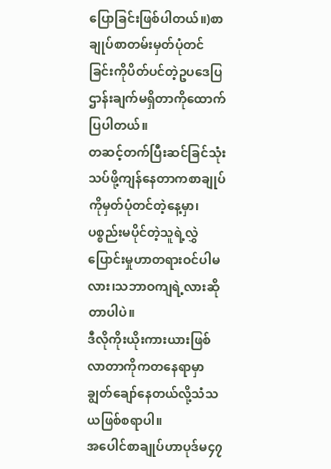ပြောခြင်းဖြစ်ပါတယ်။)စာချုပ်စာတမ်းမှတ်ပုံတင်ခြင်းကိုပိတ်ပင်တဲ့ဥပဒေပြဌာန်းချက်မရှိတာကိုထောက်ပြပါတယ်။
တဆင့်တက်ပြီးဆင်ခြင်သုံးသပ်ဖို့ကျန်နေတာကစာချုပ်ကိုမှတ်ပုံတင်တဲ့နေ့မှာ၊ပစ္စည်းမပိုင်တဲ့သူရဲ့လွှဲပြောင်းမှုဟာတရားဝင်ပါမလား၊သဘာဝကျရဲ့လားဆိုတာပါပဲ။
ဒီလိုကိုးယိုးကားယားဖြစ်လာတာကိုကတနေရာမှာချွတ်ချော်နေတယ်လို့သံသယဖြစ်စရာပါ။
အပေါင်စာချုပ်ဟာပုဒ်မ၄၇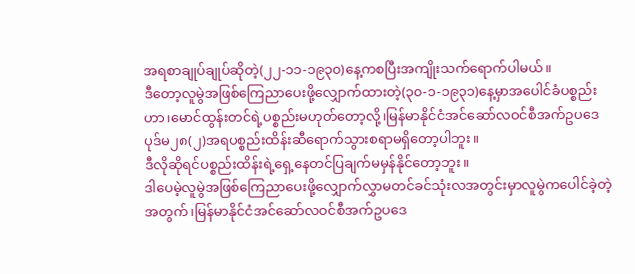အရစာချုပ်ချုပ်ဆိုတဲ့(၂၂-၁၁-၁၉၃၀)နေ့ကစပြီးအကျိုးသက်ရောက်ပါမယ်။
ဒီတော့လူမွဲအဖြစ်ကြေညာပေးဖို့လျှောက်ထားတဲ့(၃၀-၁-၁၉၃၁)နေ့မှာအပေါင်ခံပစ္စည်းဟာ၊မောင်ထွန်းတင်ရဲ့ပစ္စည်းမဟုတ်တော့လို့၊မြန်မာနိုင်ငံအင်ဆော်လဝင်စီအက်ဥပဒေပုဒ်မ၂၈(၂)အရပစ္စည်းထိန်းဆီရောက်သွားစရာမရှိတော့ပါဘူး။
ဒီလိုဆိုရင်ပစ္စည်းထိန်းရဲ့ရှေ့နေတင်ပြချက်မမှန်နိုင်တော့ဘူး။
ဒါပေမဲ့လူမွဲအဖြစ်ကြေညာပေးဖို့လျှောက်လွှာမတင်ခင်သုံးလအတွင်းမှာလူမွဲကပေါင်ခဲ့တဲ့အတွက်၊မြန်မာနိုင်ငံအင်ဆော်လဝင်စီအက်ဥပဒေ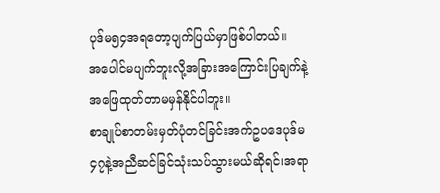ပုဒ်မ၅၄အရတော့ပျက်ပြယ်မှာဖြစ်ပါတယ်။
အပေါင်မပျက်ဘူးလို့အခြားအကြောင်းပြချက်နဲ့အဖြေထုတ်တာမမှန်နိုင်ပါဘူး။
စာချုပ်စာတမ်းမှတ်ပုံတင်ခြင်းအက်ဥပဒေပုဒ်မ၄၇နဲ့အညီဆင်ခြင်သုံးသပ်သွားမယ်ဆိုရင်၊အရာ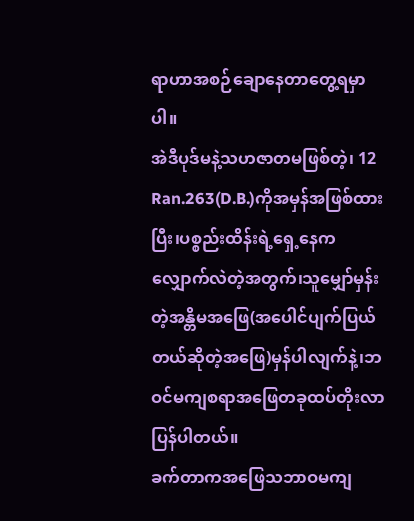ရာဟာအစဉ်ချောနေတာတွေ့ရမှာပါ။
အဲဒီပုဒ်မနဲ့သဟဇာတမဖြစ်တဲ့၊ 12 Ran.263(D.B.)ကိုအမှန်အဖြစ်ထားပြီး၊ပစ္စည်းထိန်းရဲ့ရှေ့နေကလျှောက်လဲတဲ့အတွက်၊သူမျှော်မှန်းတဲ့အန္တိမအဖြေ(အပေါင်ပျက်ပြယ်တယ်ဆိုတဲ့အဖြေ)မှန်ပါလျက်နဲ့၊ဘဝင်မကျစရာအဖြေတခုထပ်တိုးလာပြန်ပါတယ်။
ခက်တာကအဖြေသဘာဝမကျ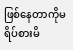ဖြစ်နေတာကိုမရိပ်စားမိ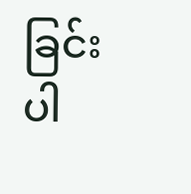ခြင်းပါ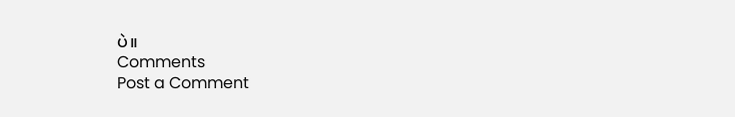ပဲ။
Comments
Post a Comment